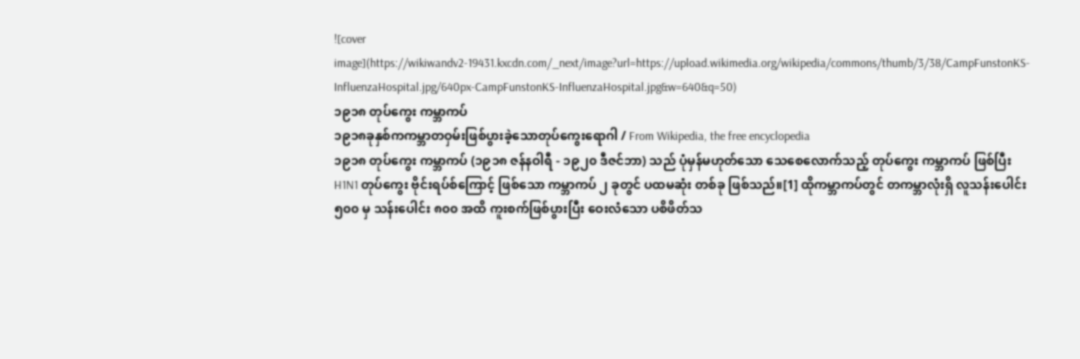![cover image](https://wikiwandv2-19431.kxcdn.com/_next/image?url=https://upload.wikimedia.org/wikipedia/commons/thumb/3/38/CampFunstonKS-InfluenzaHospital.jpg/640px-CampFunstonKS-InfluenzaHospital.jpg&w=640&q=50)
၁၉၁၈ တုပ်ကွေး ကမ္ဘာကပ်
၁၉၁၈ခုနှစ်ကကမ္ဘာတဝှမ်းဖြစ်ပွားခဲ့သောတုပ်ကွေးရောဂါ / From Wikipedia, the free encyclopedia
၁၉၁၈ တုပ်ကွေး ကမ္ဘာကပ် (၁၉၁၈ ဇန်နဝါရီ - ၁၉၂၀ ဒီဇင်ဘာ) သည် ပုံမှန်မဟုတ်သော သေစေလောက်သည့် တုပ်ကွေး ကမ္ဘာကပ် ဖြစ်ပြီး H1N1 တုပ်ကွေး ဗိုင်းရပ်စ်ကြောင့် ဖြစ်သော ကမ္ဘာကပ် ၂ ခုတွင် ပထမဆုံး တစ်ခု ဖြစ်သည်။[1] ထိုကမ္ဘာကပ်တွင် တကမ္ဘာလုံးရှိ လူသန်းပေါင်း ၅၀၀ မှ သန်းပေါင်း ၈၀၀ အထိ ကူးစက်ဖြစ်ပွားပြီး ဝေးလံသော ပစိဖိတ်သ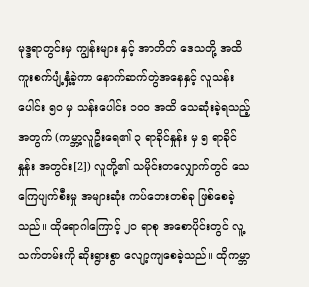မုဒ္ဒရာတွင်းမှ ကျွန်းများ နှင့် အာတိတ် ဒေသတို့ အထိ ကူးစက်ပျံ့နှံ့ခဲ့ကာ နောက်ဆက်တွဲအနေနှင့် လူသန်းပေါင်း ၅၀ မှ သန်းပေါင်း ၁၀၀ အထိ သေဆုံးခဲ့ရသည့်အတွက် (ကမ္ဘာ့လူဦးရေ၏ ၃ ရာခိုင်နှုန်း မှ ၅ ရာခိုင်နှုန်း အတွင်း[2]) လူတို့၏ သမိုင်းတလျှောက်တွင် သေကြေပျက်စီးမှု အများဆုံး ကပ်ဘေးတစ်ခု ဖြစ်စေခဲ့သည်။ ထိုရောဂါကြောင့် ၂၀ ရာစု အစောပိုင်းတွင် လူ့သက်တမ်းကို ဆိုးရွားစွာ လျော့ကျစေခဲ့သည်။ ထိုကမ္ဘာ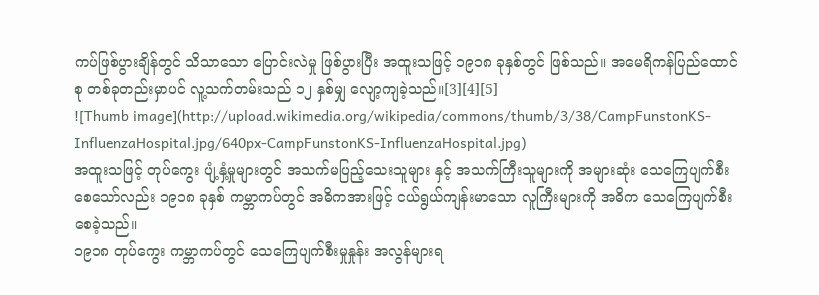ကပ်ဖြစ်ပွားချိန်တွင် သိသာသော ပြောင်းလဲမှု ဖြစ်ပွားပြီး အထူးသဖြင့် ၁၉၁၈ ခုနှစ်တွင် ဖြစ်သည်။ အမေရိကန်ပြည်ထောင်စု တစ်ခုတည်းမှာပင် လူ့သက်တမ်းသည် ၁၂ နှစ်မျှ လျော့ကျခဲ့သည်။[3][4][5]
![Thumb image](http://upload.wikimedia.org/wikipedia/commons/thumb/3/38/CampFunstonKS-InfluenzaHospital.jpg/640px-CampFunstonKS-InfluenzaHospital.jpg)
အထူးသဖြင့် တုပ်ကွေး ပျံ့နှံ့မှုများတွင် အသက်မပြည့်သေးသူများ နှင့် အသက်ကြီးသူများကို အများဆုံး သေကြေပျက်စီးစေသော်လည်း ၁၉၁၈ ခုနှစ် ကမ္ဘာကပ်တွင် အဓိကအားဖြင့် ငယ်ရွယ်ကျန်းမာသော လူကြီးများကို အဓိက သေကြေပျက်စီးစေခဲ့သည်။
၁၉၁၈ တုပ်ကွေး ကမ္ဘာကပ်တွင် သေကြေပျက်စီးမှုနှုန်း အလွန်များရ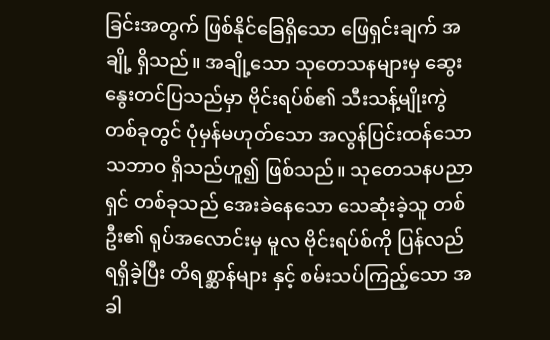ခြင်းအတွက် ဖြစ်နိုင်ခြေရှိသော ဖြေရှင်းချက် အချို့ ရှိသည်။ အချို့သော သုတေသနများမှ ဆွေးနွေးတင်ပြသည်မှာ ဗိုင်းရပ်စ်၏ သီးသန့်မျိုးကွဲတစ်ခုတွင် ပုံမှန်မဟုတ်သော အလွန်ပြင်းထန်သော သဘာဝ ရှိသည်ဟူ၍ ဖြစ်သည်။ သုတေသနပညာရှင် တစ်ခုသည် အေးခဲနေသော သေဆုံးခဲ့သူ တစ်ဦး၏ ရုပ်အလောင်းမှ မူလ ဗိုင်းရပ်စ်ကို ပြန်လည် ရရှိခဲ့ပြီး တိရစ္ဆာန်များ နှင့် စမ်းသပ်ကြည့်သော အခါ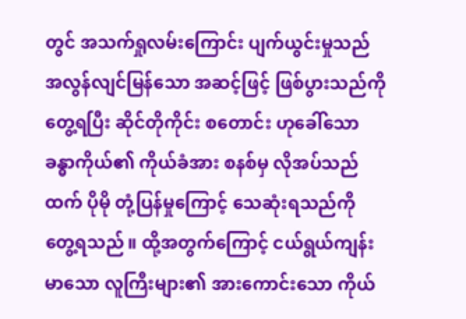တွင် အသက်ရှုလမ်းကြောင်း ပျက်ယွင်းမှုသည် အလွန်လျင်မြန်သော အဆင့်ဖြင့် ဖြစ်ပွားသည်ကို တွေ့ရပြီး ဆိုင်တိုကိုင်း စတောင်း ဟုခေါ်သော ခန္ဓာကိုယ်၏ ကိုယ်ခံအား စနစ်မှ လိုအပ်သည်ထက် ပိုမို တုံ့ပြန်မှုကြောင့် သေဆုံးရသည်ကို တွေ့ရသည်။ ထို့အတွက်ကြောင့် ငယ်ရွယ်ကျန်းမာသော လူကြီးများ၏ အားကောင်းသော ကိုယ်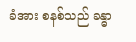ခံအား စနစ်သည် ခန္ဓာ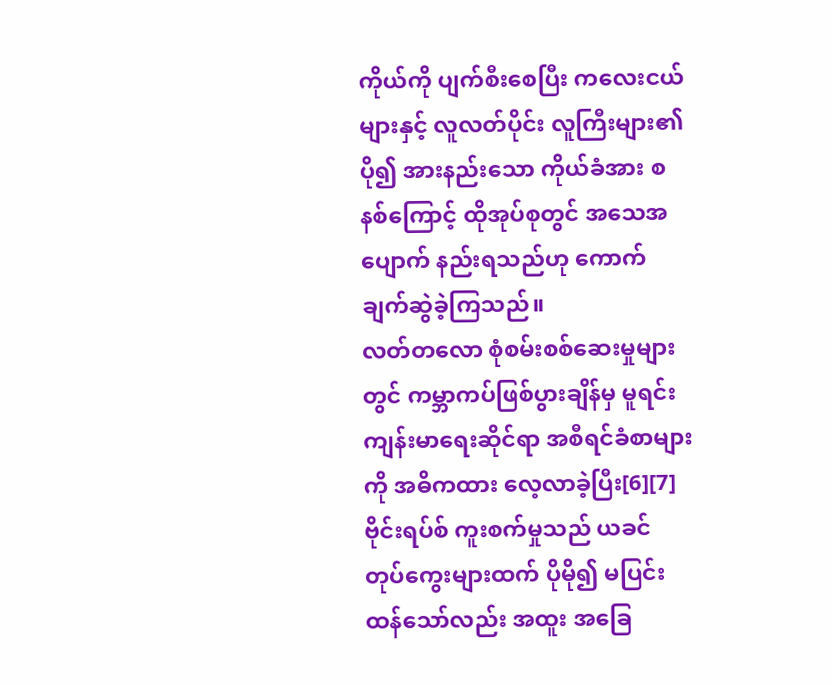ကိုယ်ကို ပျက်စီးစေပြီး ကလေးငယ်များနှင့် လူလတ်ပိုင်း လူကြီးများ၏ ပို၍ အားနည်းသော ကိုယ်ခံအား စနစ်ကြောင့် ထိုအုပ်စုတွင် အသေအပျောက် နည်းရသည်ဟု ကောက်ချက်ဆွဲခဲ့ကြသည်။
လတ်တလော စုံစမ်းစစ်ဆေးမှုများတွင် ကမ္ဘာကပ်ဖြစ်ပွားချိန်မှ မူရင်း ကျန်းမာရေးဆိုင်ရာ အစီရင်ခံစာများကို အဓိကထား လေ့လာခဲ့ပြီး[6][7]ဗိုင်းရပ်စ် ကူးစက်မှုသည် ယခင် တုပ်ကွေးများထက် ပိုမို၍ မပြင်းထန်သော်လည်း အထူး အခြေ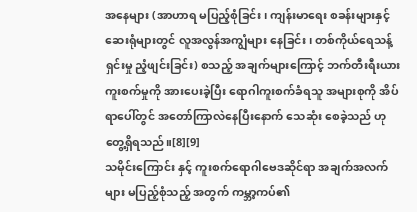အနေများ (အာဟာရ မပြည့်စုံခြင်း၊ ကျန်းမာရေး စခန်းများနှင့် ဆေးရုံများတွင် လူအလွန်အကျွံများ နေခြင်း၊ တစ်ကိုယ်ရေသန့်ရှင်းမှု ညံ့ဖျင်းခြင်း) စသည့် အချက်များကြောင့် ဘက်တီးရီးယား ကူးစက်မှုကို အားပေးခဲ့ပြီး ရောဂါကူးစက်ခံရသူ အများစုကို အိပ်ရာပေါ်တွင် အတော်ကြာလဲနေပြီးနောက် သေဆုံး စေခဲ့သည် ဟု တွေ့ရှိရသည်။[8][9]
သမိုင်းကြောင်း နှင့် ကူးစက်ရောဂါဗေဒဆိုင်ရာ အချက်အလက်များ မပြည့်စုံသည့် အတွက် ကမ္ဘာ့ကပ်၏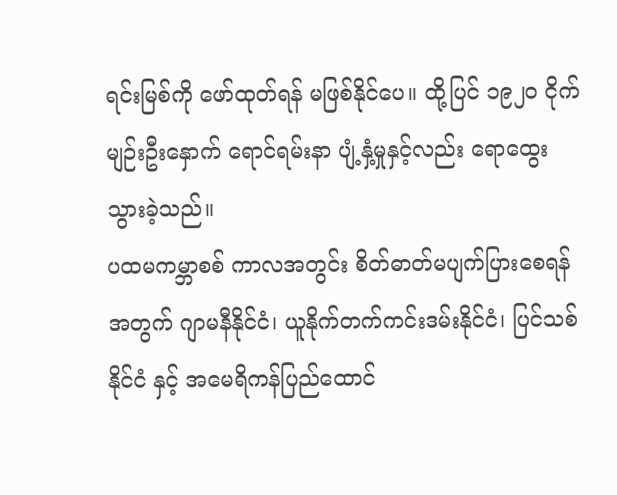ရင်းမြစ်ကို ဖော်ထုတ်ရန် မဖြစ်နိုင်ပေ။ ထို့ပြင် ၁၉၂၀ ငိုက်မျဉ်းဦးနှောက် ရောင်ရမ်းနာ ပျံ့နှံ့မှုနှင့်လည်း ရောထွေး သွားခဲ့သည်။
ပထမကမ္ဘာစစ် ကာလအတွင်း စိတ်ဓာတ်မပျက်ပြားစေရန် အတွက် ဂျာမနီနိုင်ငံ၊ ယူနိုက်တက်ကင်းဒမ်းနိုင်ငံ၊ ပြင်သစ်နိုင်ငံ နှင့် အမေရိကန်ပြည်ထောင်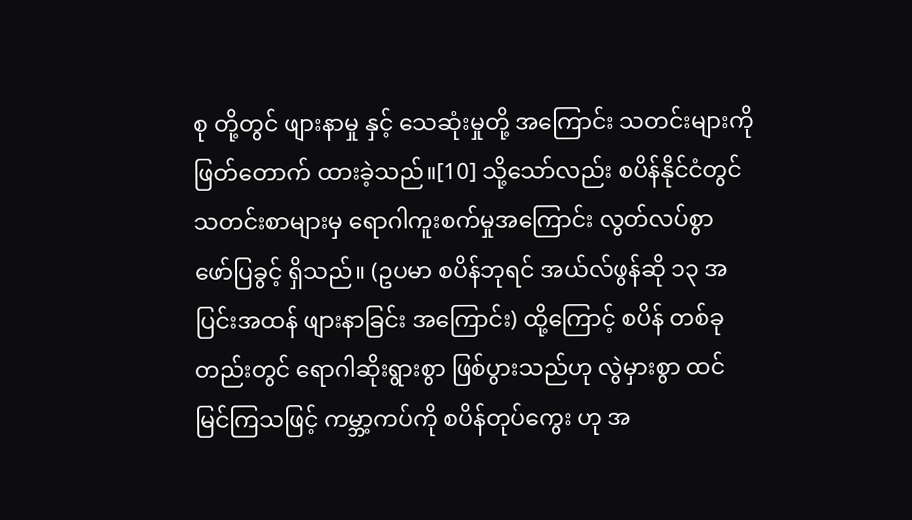စု တို့တွင် ဖျားနာမှု နှင့် သေဆုံးမှုတို့ အကြောင်း သတင်းများကို ဖြတ်တောက် ထားခဲ့သည်။[10] သို့သော်လည်း စပိန်နိုင်ငံတွင် သတင်းစာများမှ ရောဂါကူးစက်မှုအကြောင်း လွတ်လပ်စွာ ဖော်ပြခွင့် ရှိသည်။ (ဥပမာ စပိန်ဘုရင် အယ်လ်ဖွန်ဆို ၁၃ အပြင်းအထန် ဖျားနာခြင်း အကြောင်း) ထို့ကြောင့် စပိန် တစ်ခုတည်းတွင် ရောဂါဆိုးရွားစွာ ဖြစ်ပွားသည်ဟု လွဲမှားစွာ ထင်မြင်ကြသဖြင့် ကမ္ဘာ့ကပ်ကို စပိန်တုပ်ကွေး ဟု အ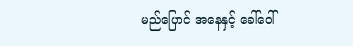မည်ပြောင် အနေနှင့် ခေါ်ဝေါ်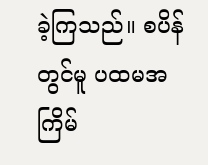ခဲ့ကြသည်။ စပိန်တွင်မူ ပထမအကြိမ်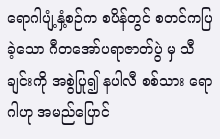ရောဂါပျံ့နှံ့စဉ်က စပိန်တွင် စတင်ကပြခဲ့သော ဂီတအော်ပရာဇာတ်ပွဲ မှ သီချင်းကို အစွဲပြု၍ နပါလီ စစ်သား ရောဂါဟု အမည်ပြောင်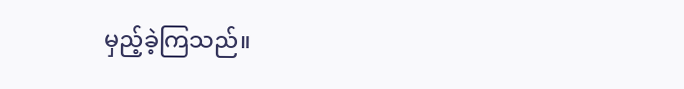မှည့်ခဲ့ကြသည်။